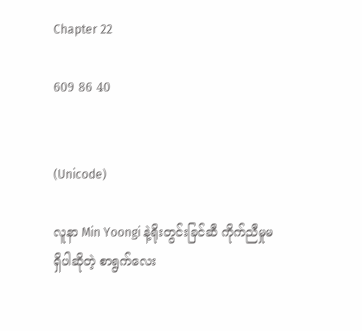Chapter 22

609 86 40


(Unicode)

လူနာ Min Yoongi နဲ့ရိုးတွင်းခြင်ဆီ ကိုက်ညီမှုမရှိပါဆိုတဲ့ စာရွက်လေး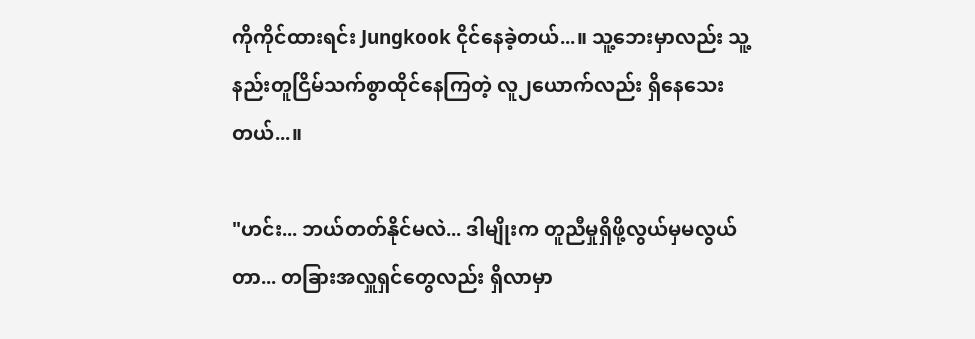ကိုကိုင်ထားရင်း Jungkook ငိုင်နေခဲ့တယ်...။ သူ့ဘေးမှာလည်း သူ့နည်းတူငြိမ်သက်စွာထိုင်နေကြတဲ့ လူ၂ယောက်လည်း ရှိနေသေးတယ်...။

"ဟင်း... ဘယ်တတ်နိုင်မလဲ... ဒါမျိုးက တူညီမှုရှိဖို့လွယ်မှမလွယ်တာ... တခြားအလှူရှင်တွေလည်း ရှိလာမှာ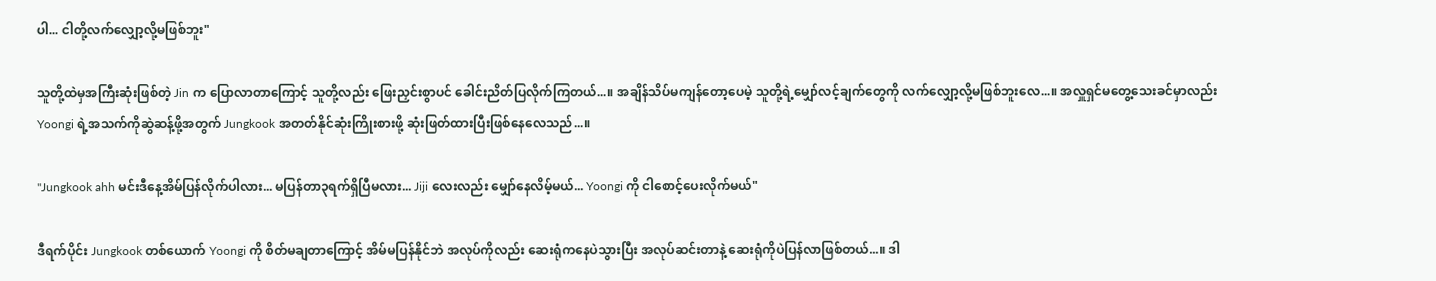ပါ... ငါတို့လက်လျှော့လို့မဖြစ်ဘူး"

သူတို့ထဲမှအကြီးဆုံးဖြစ်တဲ့ Jin က ပြောလာတာကြောင့် သူတို့လည်း ဖြေးညှင်းစွာပင် ခေါင်းညိတ်ပြလိုက်ကြတယ်...။ အချိန်သိပ်မကျန်တော့ပေမဲ့ သူတို့ရဲ့မျှော်လင့်ချက်တွေကို လက်လျှော့လို့မဖြစ်ဘူးလေ...။ အလှူရှင်မတွေ့သေးခင်မှာလည်း Yoongi ရဲ့အသက်ကိုဆွဲဆန့်ဖို့အတွက် Jungkook အတတ်နိုင်ဆုံးကြိုးစားဖို့ ဆုံးဖြတ်ထားပြီးဖြစ်နေလေသည်...။

"Jungkook ahh မင်းဒီနေ့အိမ်ပြန်လိုက်ပါလား... မပြန်တာ၃ရက်ရှိပြီမလား... Jiji လေးလည်း မျှော်နေလိမ့်မယ်... Yoongi ကို ငါစောင့်ပေးလိုက်မယ်"

ဒီရက်ပိုင်း Jungkook တစ်ယောက် Yoongi ကို စိတ်မချတာကြောင့် အိမ်မပြန်နိုင်ဘဲ အလုပ်ကိုလည်း ဆေးရုံကနေပဲသွားပြီး အလုပ်ဆင်းတာနဲ့ ဆေးရုံကိုပဲပြန်လာဖြစ်တယ်...။ ဒါ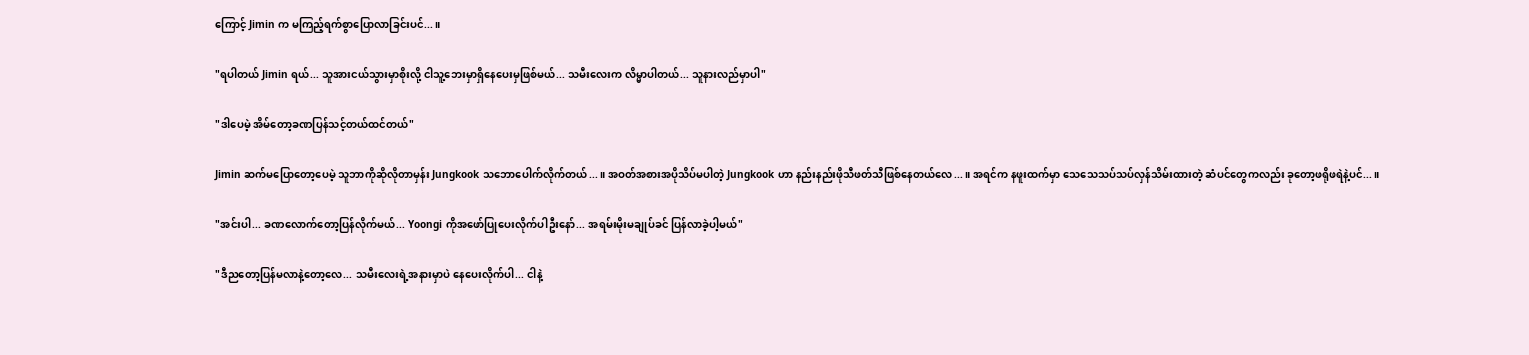ကြောင့် Jimin က မကြည့်ရက်စွာပြောလာခြင်းပင်...။

"ရပါတယ် Jimin ရယ်... သူအားငယ်သွားမှာစိုးလို့ ငါသူ့ဘေးမှာရှိနေပေးမှဖြစ်မယ်... သမီးလေးက လိမ္မာပါတယ်... သူနားလည်မှာပါ"

"ဒါပေမဲ့ အိမ်တော့ခဏပြန်သင့်တယ်ထင်တယ်"

Jimin ဆက်မပြောတော့ပေမဲ့ သူဘာကိုဆိုလိုတာမှန်း Jungkook သဘောပေါက်လိုက်တယ်...။ အဝတ်အစားအပိုသိပ်မပါတဲ့ Jungkook ဟာ နည်းနည်းဖိုသီဖတ်သီဖြစ်နေတယ်လေ...။ အရင်က နဖူးထက်မှာ သေသေသပ်သပ်လှန်သိမ်းထားတဲ့ ဆံပင်တွေကလည်း ခုတော့ဖရိုဖရဲနဲ့ပင်...။

"အင်းပါ... ခဏလောက်တော့ပြန်လိုက်မယ်... Yoongi ကိုအဖော်ပြုပေးလိုက်ပါဦးနော်... အရမ်းမိုးမချုပ်ခင် ပြန်လာခဲ့ပါ့မယ်"

"ဒီညတော့ပြန်မလာနဲ့တော့လေ... သမီးလေးရဲ့အနားမှာပဲ နေပေးလိုက်ပါ... ငါနဲ့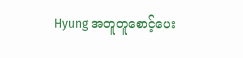Hyung အတူတူစောင့်ပေး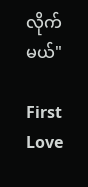လိုက်မယ်"

First Love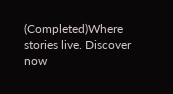(Completed)Where stories live. Discover now